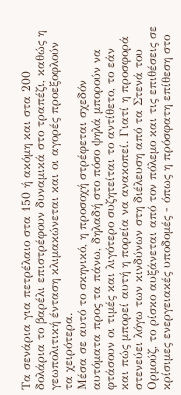Τα σενάρια για πετρέλαιο στα 150 ή ακόμη και στα 200 δολάρια το βαρέλι επιστρέφουν δυναμικά στο τραπέζι, καθώς η γεωπολιτική ένταση κλιμακώνεται και οι αγορές προεξοφλούν τα χειρότερα.
Μέσα σε αυτό το σκηνικό, η προσοχή στρέφεται σχεδόν αυτόματα προς τα πάνω, δηλαδή στο πόσο ψηλά μπορούν να φτάσουν οι τιμές και λιγότερο συζητείται το αντίθετο, το εάν και πώς μπορεί αυτή η πορεία να ανακοπεί. Γιατί η προσφορά στενεύει λόγω των κινδύνων στη διέλευση από τα Στενά του Ορμούζ, το ρίσκο αυξάνεται από τον πόλεμο και τις επιθέσεις σε κρίσιμες ενεργειακές υποδομές - όπως η πρόσφατη επίθεση στο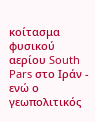κοίτασμα φυσικού αερίου South Pars στο Ιράν - ενώ ο γεωπολιτικός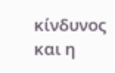κίνδυνος και η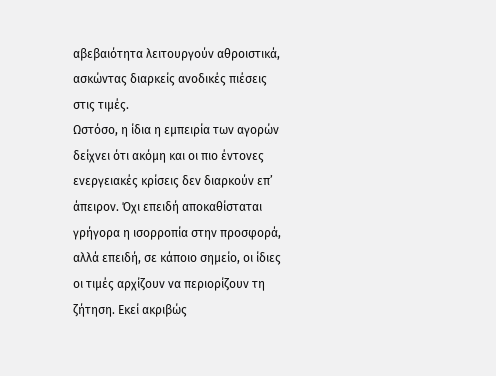αβεβαιότητα λειτουργούν αθροιστικά, ασκώντας διαρκείς ανοδικές πιέσεις στις τιμές.
Ωστόσο, η ίδια η εμπειρία των αγορών δείχνει ότι ακόμη και οι πιο έντονες ενεργειακές κρίσεις δεν διαρκούν επ’ άπειρον. Όχι επειδή αποκαθίσταται γρήγορα η ισορροπία στην προσφορά, αλλά επειδή, σε κάποιο σημείο, οι ίδιες οι τιμές αρχίζουν να περιορίζουν τη ζήτηση. Εκεί ακριβώς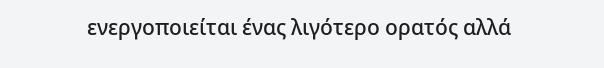ενεργοποιείται ένας λιγότερο ορατός αλλά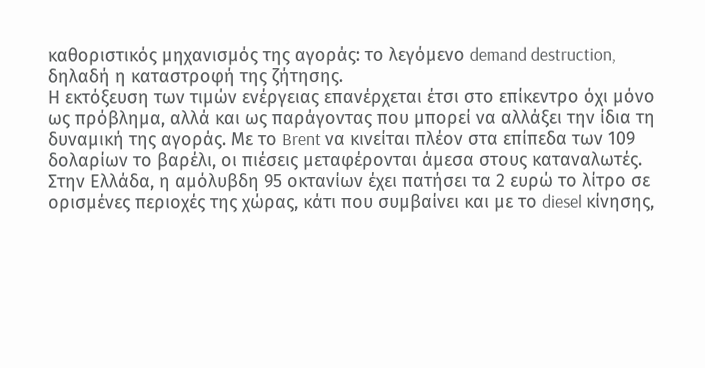καθοριστικός μηχανισμός της αγοράς: το λεγόμενο demand destruction, δηλαδή η καταστροφή της ζήτησης.
Η εκτόξευση των τιμών ενέργειας επανέρχεται έτσι στο επίκεντρο όχι μόνο ως πρόβλημα, αλλά και ως παράγοντας που μπορεί να αλλάξει την ίδια τη δυναμική της αγοράς. Με το Brent να κινείται πλέον στα επίπεδα των 109 δολαρίων το βαρέλι, οι πιέσεις μεταφέρονται άμεσα στους καταναλωτές. Στην Ελλάδα, η αμόλυβδη 95 οκτανίων έχει πατήσει τα 2 ευρώ το λίτρο σε ορισμένες περιοχές της χώρας, κάτι που συμβαίνει και με το diesel κίνησης,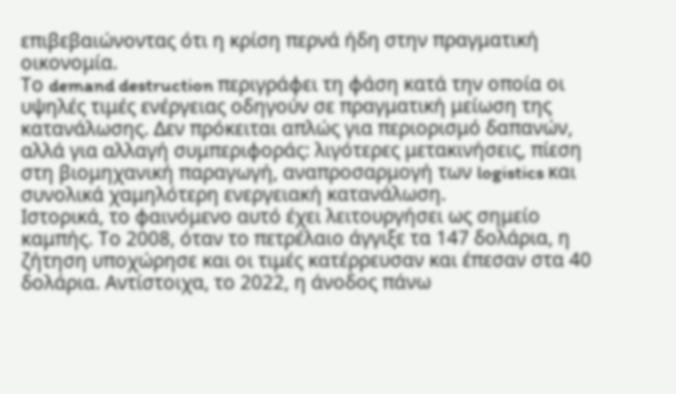επιβεβαιώνοντας ότι η κρίση περνά ήδη στην πραγματική οικονομία.
Το demand destruction περιγράφει τη φάση κατά την οποία οι υψηλές τιμές ενέργειας οδηγούν σε πραγματική μείωση της κατανάλωσης. Δεν πρόκειται απλώς για περιορισμό δαπανών, αλλά για αλλαγή συμπεριφοράς: λιγότερες μετακινήσεις, πίεση στη βιομηχανική παραγωγή, αναπροσαρμογή των logistics και συνολικά χαμηλότερη ενεργειακή κατανάλωση.
Ιστορικά, το φαινόμενο αυτό έχει λειτουργήσει ως σημείο καμπής. Το 2008, όταν το πετρέλαιο άγγιξε τα 147 δολάρια, η ζήτηση υποχώρησε και οι τιμές κατέρρευσαν και έπεσαν στα 40 δολάρια. Αντίστοιχα, το 2022, η άνοδος πάνω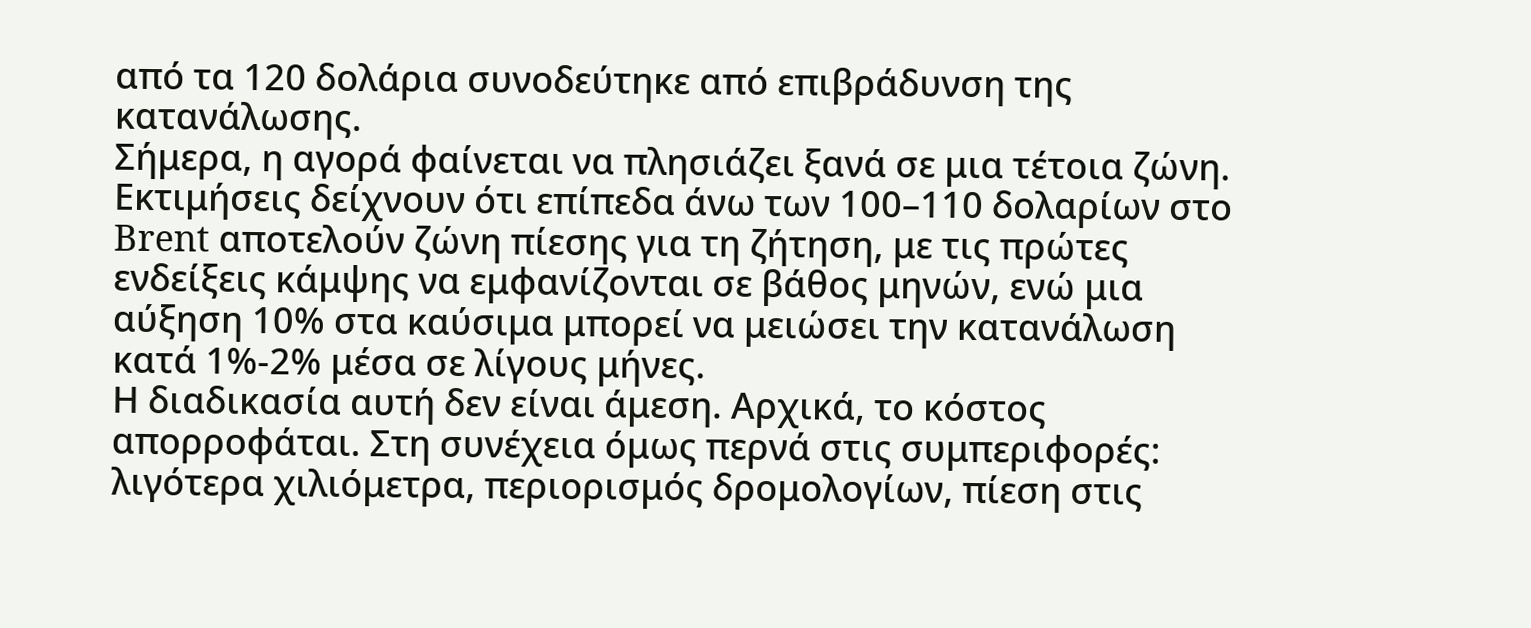από τα 120 δολάρια συνοδεύτηκε από επιβράδυνση της κατανάλωσης.
Σήμερα, η αγορά φαίνεται να πλησιάζει ξανά σε μια τέτοια ζώνη. Εκτιμήσεις δείχνουν ότι επίπεδα άνω των 100–110 δολαρίων στο Brent αποτελούν ζώνη πίεσης για τη ζήτηση, με τις πρώτες ενδείξεις κάμψης να εμφανίζονται σε βάθος μηνών, ενώ μια αύξηση 10% στα καύσιμα μπορεί να μειώσει την κατανάλωση κατά 1%-2% μέσα σε λίγους μήνες.
Η διαδικασία αυτή δεν είναι άμεση. Αρχικά, το κόστος απορροφάται. Στη συνέχεια όμως περνά στις συμπεριφορές: λιγότερα χιλιόμετρα, περιορισμός δρομολογίων, πίεση στις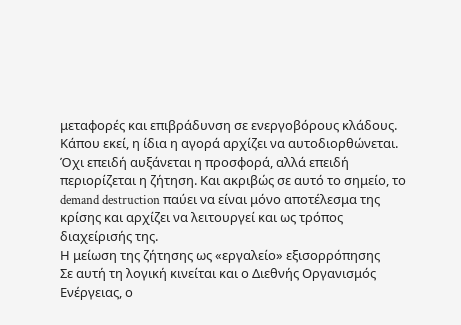μεταφορές και επιβράδυνση σε ενεργοβόρους κλάδους.
Κάπου εκεί, η ίδια η αγορά αρχίζει να αυτοδιορθώνεται. Όχι επειδή αυξάνεται η προσφορά, αλλά επειδή περιορίζεται η ζήτηση. Και ακριβώς σε αυτό το σημείο, το demand destruction παύει να είναι μόνο αποτέλεσμα της κρίσης και αρχίζει να λειτουργεί και ως τρόπος διαχείρισής της.
Η μείωση της ζήτησης ως «εργαλείο» εξισορρόπησης
Σε αυτή τη λογική κινείται και ο Διεθνής Οργανισμός Ενέργειας, ο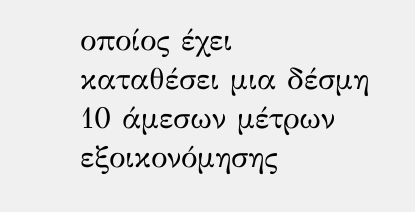οποίος έχει καταθέσει μια δέσμη 10 άμεσων μέτρων εξοικονόμησης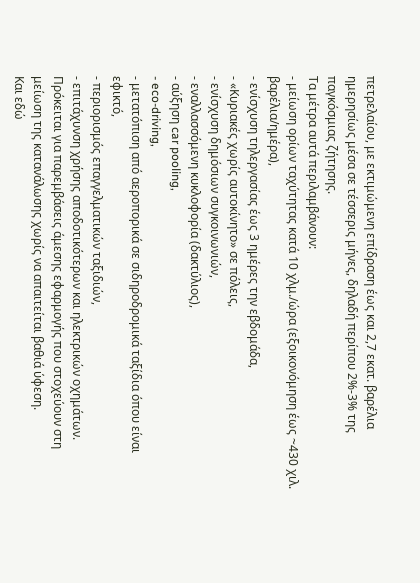πετρελαίου, με εκτιμώμενη επίδραση έως και 2,7 εκατ. βαρέλια ημερησίως μέσα σε τέσσερις μήνες, δηλαδή περίπου 2%-3% της παγκόσμιας ζήτησης.
Τα μέτρα αυτά περιλαμβάνουν:
- μείωση ορίων ταχύτητας κατά 10 χλμ./ώρα (εξοικονόμηση έως ~430 χιλ. βαρέλια/ημέρα),
- ενίσχυση τηλεργασίας έως 3 ημέρες την εβδομάδα,
- «Κυριακές χωρίς αυτοκίνητο» σε πόλεις,
- ενίσχυση δημόσιων συγκοινωνιών,
- εναλλασσόμενη κυκλοφορία (δακτύλιος),
- αύξηση car pooling,
- eco-driving,
- μετατόπιση από αεροπορικά σε σιδηροδρομικά ταξίδια όπου είναι εφικτό,
- περιορισμός επαγγελματικών ταξιδιών,
- επιτάχυνση χρήσης αποδοτικότερων και ηλεκτρικών οχημάτων.
Πρόκειται για παρεμβάσεις άμεσης εφαρμογής που στοχεύουν στη μείωση της κατανάλωσης χωρίς να απαιτείται βαθιά ύφεση.
Και εδώ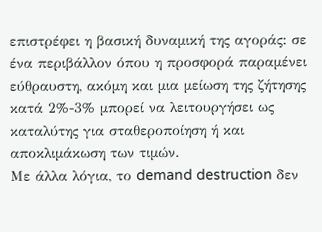επιστρέφει η βασική δυναμική της αγοράς: σε ένα περιβάλλον όπου η προσφορά παραμένει εύθραυστη, ακόμη και μια μείωση της ζήτησης κατά 2%-3% μπορεί να λειτουργήσει ως καταλύτης για σταθεροποίηση ή και αποκλιμάκωση των τιμών.
Με άλλα λόγια, το demand destruction δεν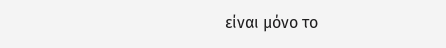είναι μόνο το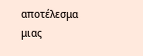αποτέλεσμα μιας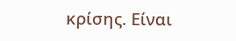κρίσης. Είναι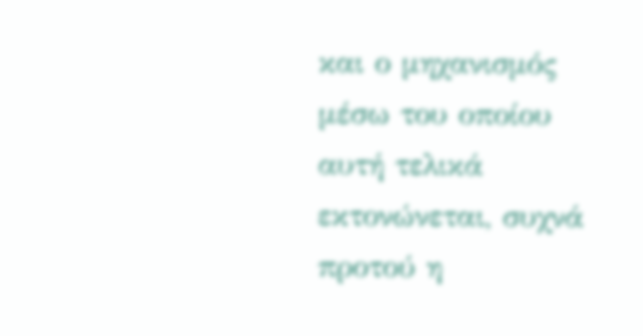και ο μηχανισμός μέσω του οποίου αυτή τελικά εκτονώνεται, συχνά προτού η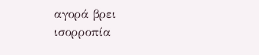αγορά βρει ισορροπία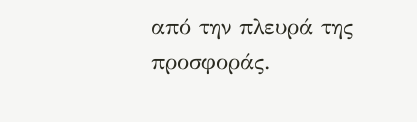από την πλευρά της προσφοράς.